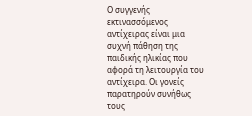Ο συγγενής εκτινασσόμενος αντίχειρας είναι μια συχνή πάθηση της παιδικής ηλικίας που αφορά τη λειτουργία του αντίχειρα. Οι γονείς παρατηρούν συνήθως τους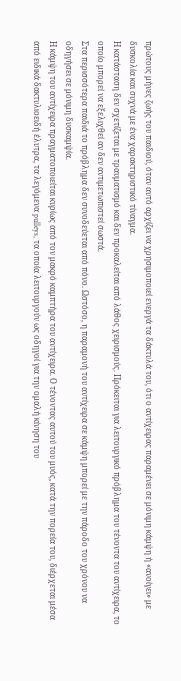πρώτους μήνες ζωής του παιδιού, όταν αυτό αρχίζει να χρησιμοποιεί ενεργά τα δάκτυλά του, ότι ο αντίχειρας παραμένει σε μόνιμη κάμψη ή «ανοίγει» με δυσκολία και συχνά με ένα χαρακτηριστικό τίναγμα.
Η κατάσταση δεν σχετίζεται με τραυματισμό και δεν προκαλείται από λάθος χειρισμούς. Πρόκειται για λειτουργικό πρόβλημα του τένοντα του αντίχειρα, το οποίο μπορεί να εξελιχθεί αν δεν αντιμετωπιστεί σωστά.
Στα περισσότερα παιδιά το πρόβλημα δεν συνοδεύεται από πόνο. Ωστόσο, η παραμονή του αντίχειρα σε κάμψη μπορεί με την πάροδο του χρόνου να οδηγήσει σε μόνιμη δυσκαμψία.
Η κάμψη του αντίχειρα πραγματοποιείται κυρίως από τον μακρό καμπτήρα του αντίχειρα. Ο τένοντας αυτού του μυός, κατά την πορεία του, διέρχεται μέσα από ειδικά δακτυλιοειδή έλυτρα, τα λεγόμενα pulleys, τα οποία λειτουργούν ως οδηγοί για την ομαλή κίνηση του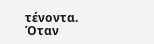τένοντα.
Όταν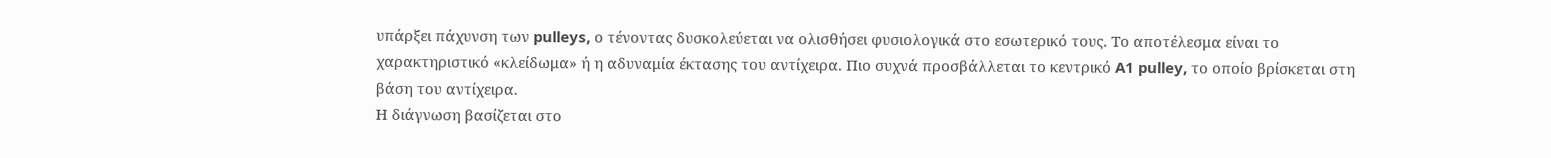υπάρξει πάχυνση των pulleys, ο τένοντας δυσκολεύεται να ολισθήσει φυσιολογικά στο εσωτερικό τους. Το αποτέλεσμα είναι το χαρακτηριστικό «κλείδωμα» ή η αδυναμία έκτασης του αντίχειρα. Πιο συχνά προσβάλλεται το κεντρικό A1 pulley, το οποίο βρίσκεται στη βάση του αντίχειρα.
Η διάγνωση βασίζεται στο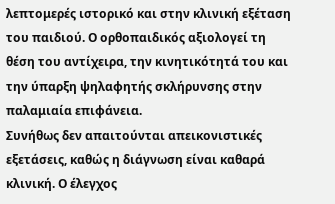λεπτομερές ιστορικό και στην κλινική εξέταση του παιδιού. Ο ορθοπαιδικός αξιολογεί τη θέση του αντίχειρα, την κινητικότητά του και την ύπαρξη ψηλαφητής σκλήρυνσης στην παλαμιαία επιφάνεια.
Συνήθως δεν απαιτούνται απεικονιστικές εξετάσεις, καθώς η διάγνωση είναι καθαρά κλινική. Ο έλεγχος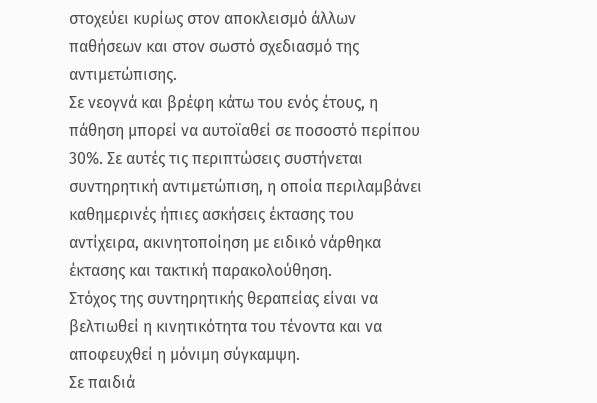στοχεύει κυρίως στον αποκλεισμό άλλων παθήσεων και στον σωστό σχεδιασμό της αντιμετώπισης.
Σε νεογνά και βρέφη κάτω του ενός έτους, η πάθηση μπορεί να αυτοϊαθεί σε ποσοστό περίπου 30%. Σε αυτές τις περιπτώσεις συστήνεται συντηρητική αντιμετώπιση, η οποία περιλαμβάνει καθημερινές ήπιες ασκήσεις έκτασης του αντίχειρα, ακινητοποίηση με ειδικό νάρθηκα έκτασης και τακτική παρακολούθηση.
Στόχος της συντηρητικής θεραπείας είναι να βελτιωθεί η κινητικότητα του τένοντα και να αποφευχθεί η μόνιμη σύγκαμψη.
Σε παιδιά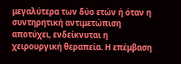μεγαλύτερα των δύο ετών ή όταν η συντηρητική αντιμετώπιση αποτύχει, ενδείκνυται η χειρουργική θεραπεία. Η επέμβαση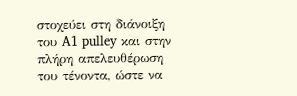στοχεύει στη διάνοιξη του A1 pulley και στην πλήρη απελευθέρωση του τένοντα, ώστε να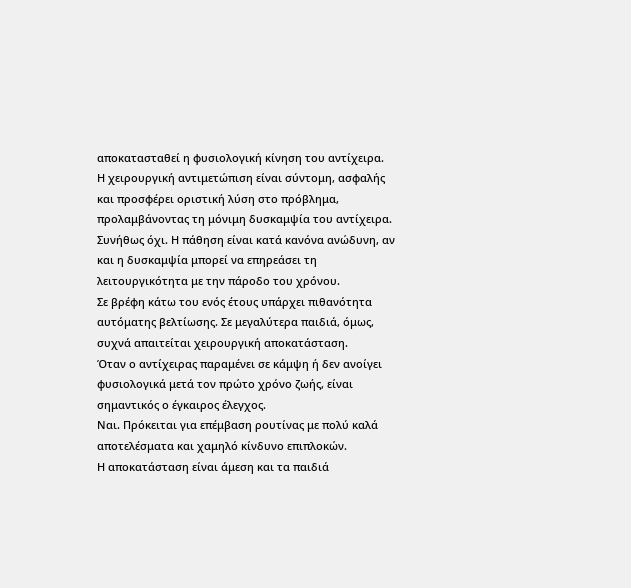αποκατασταθεί η φυσιολογική κίνηση του αντίχειρα.
Η χειρουργική αντιμετώπιση είναι σύντομη, ασφαλής και προσφέρει οριστική λύση στο πρόβλημα, προλαμβάνοντας τη μόνιμη δυσκαμψία του αντίχειρα.
Συνήθως όχι. Η πάθηση είναι κατά κανόνα ανώδυνη, αν και η δυσκαμψία μπορεί να επηρεάσει τη λειτουργικότητα με την πάροδο του χρόνου.
Σε βρέφη κάτω του ενός έτους υπάρχει πιθανότητα αυτόματης βελτίωσης. Σε μεγαλύτερα παιδιά, όμως, συχνά απαιτείται χειρουργική αποκατάσταση.
Όταν ο αντίχειρας παραμένει σε κάμψη ή δεν ανοίγει φυσιολογικά μετά τον πρώτο χρόνο ζωής, είναι σημαντικός ο έγκαιρος έλεγχος.
Ναι. Πρόκειται για επέμβαση ρουτίνας με πολύ καλά αποτελέσματα και χαμηλό κίνδυνο επιπλοκών.
Η αποκατάσταση είναι άμεση και τα παιδιά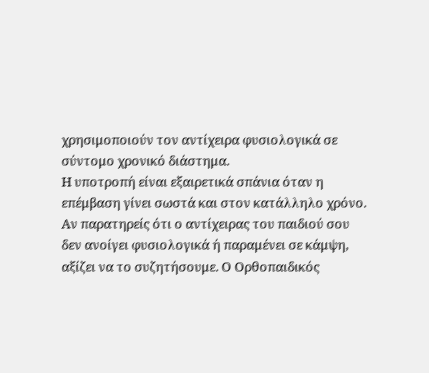χρησιμοποιούν τον αντίχειρα φυσιολογικά σε σύντομο χρονικό διάστημα.
Η υποτροπή είναι εξαιρετικά σπάνια όταν η επέμβαση γίνει σωστά και στον κατάλληλο χρόνο.
Αν παρατηρείς ότι ο αντίχειρας του παιδιού σου δεν ανοίγει φυσιολογικά ή παραμένει σε κάμψη, αξίζει να το συζητήσουμε. Ο Ορθοπαιδικός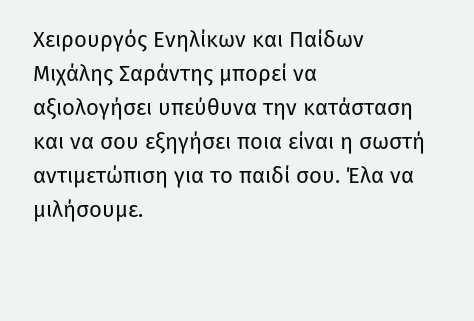Χειρουργός Ενηλίκων και Παίδων Μιχάλης Σαράντης μπορεί να αξιολογήσει υπεύθυνα την κατάσταση και να σου εξηγήσει ποια είναι η σωστή αντιμετώπιση για το παιδί σου. Έλα να μιλήσουμε.